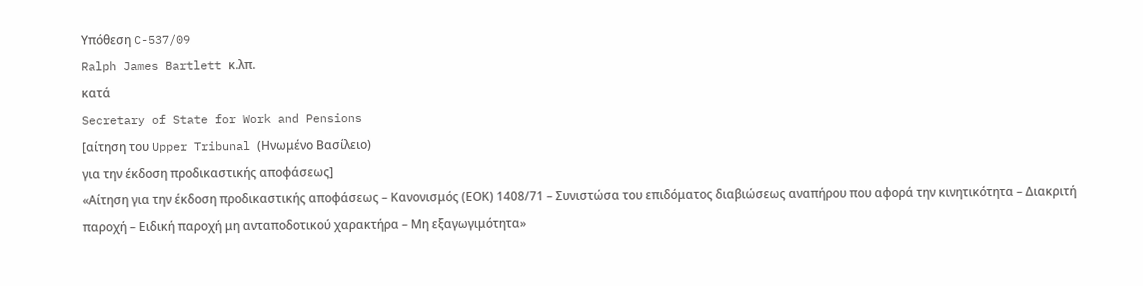Υπόθεση C-537/09
Ralph James Bartlett κ.λπ.
κατά
Secretary of State for Work and Pensions
[αίτηση του Upper Tribunal (Ηνωμένο Βασίλειο)
για την έκδοση προδικαστικής αποφάσεως]
«Αίτηση για την έκδοση προδικαστικής αποφάσεως – Κανονισμός (ΕΟΚ) 1408/71 – Συνιστώσα του επιδόματος διαβιώσεως αναπήρου που αφορά την κινητικότητα – Διακριτή παροχή – Ειδική παροχή μη ανταποδοτικού χαρακτήρα – Μη εξαγωγιμότητα»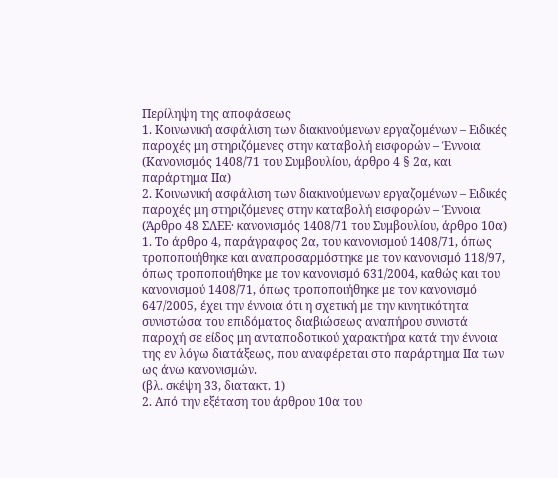Περίληψη της αποφάσεως
1. Κοινωνική ασφάλιση των διακινούμενων εργαζομένων – Ειδικές παροχές μη στηριζόμενες στην καταβολή εισφορών – Έννοια
(Κανονισμός 1408/71 του Συμβουλίου, άρθρο 4 § 2α, και παράρτημα IIα)
2. Κοινωνική ασφάλιση των διακινούμενων εργαζομένων – Ειδικές παροχές μη στηριζόμενες στην καταβολή εισφορών – Έννοια
(Άρθρο 48 ΣΛΕΕ· κανονισμός 1408/71 του Συμβουλίου, άρθρο 10α)
1. Το άρθρο 4, παράγραφος 2α, του κανονισμού 1408/71, όπως τροποποιήθηκε και αναπροσαρμόστηκε με τον κανονισμό 118/97, όπως τροποποιήθηκε με τον κανονισμό 631/2004, καθώς και του κανονισμού 1408/71, όπως τροποποιήθηκε με τον κανονισμό 647/2005, έχει την έννοια ότι η σχετική με την κινητικότητα συνιστώσα του επιδόματος διαβιώσεως αναπήρου συνιστά παροχή σε είδος μη ανταποδοτικού χαρακτήρα κατά την έννοια της εν λόγω διατάξεως, που αναφέρεται στο παράρτημα ΙΙα των ως άνω κανονισμών.
(βλ. σκέψη 33, διατακτ. 1)
2. Από την εξέταση του άρθρου 10α του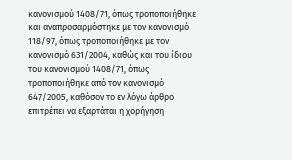κανονισμού 1408/71, όπως τροποποιήθηκε και αναπροσαρμόστηκε με τον κανονισμό 118/97, όπως τροποποιήθηκε με τον κανονισμό 631/2004, καθώς και του ίδιου του κανονισμού 1408/71, όπως τροποποιήθηκε από τον κανονισμό 647/2005, καθόσον το εν λόγω άρθρο επιτρέπει να εξαρτάται η χορήγηση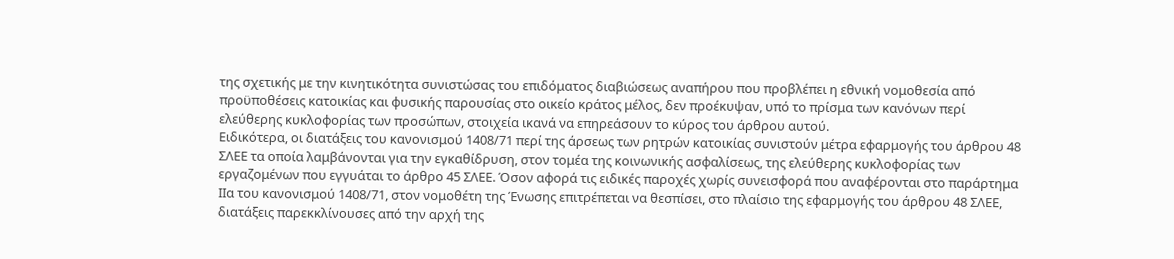της σχετικής με την κινητικότητα συνιστώσας του επιδόματος διαβιώσεως αναπήρου που προβλέπει η εθνική νομοθεσία από προϋποθέσεις κατοικίας και φυσικής παρουσίας στο οικείο κράτος μέλος, δεν προέκυψαν, υπό το πρίσμα των κανόνων περί ελεύθερης κυκλοφορίας των προσώπων, στοιχεία ικανά να επηρεάσουν το κύρος του άρθρου αυτού.
Ειδικότερα, οι διατάξεις του κανονισμού 1408/71 περί της άρσεως των ρητρών κατοικίας συνιστούν μέτρα εφαρμογής του άρθρου 48 ΣΛΕΕ τα οποία λαμβάνονται για την εγκαθίδρυση, στον τομέα της κοινωνικής ασφαλίσεως, της ελεύθερης κυκλοφορίας των εργαζομένων που εγγυάται το άρθρο 45 ΣΛΕΕ. Όσον αφορά τις ειδικές παροχές χωρίς συνεισφορά που αναφέρονται στο παράρτημα IIα του κανονισμού 1408/71, στον νομοθέτη της Ένωσης επιτρέπεται να θεσπίσει, στο πλαίσιο της εφαρμογής του άρθρου 48 ΣΛΕΕ, διατάξεις παρεκκλίνουσες από την αρχή της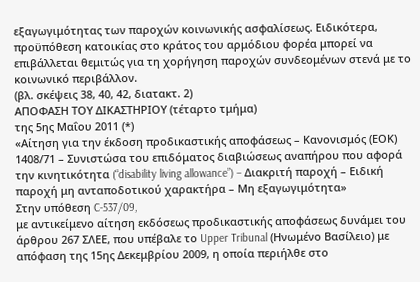εξαγωγιμότητας των παροχών κοινωνικής ασφαλίσεως. Ειδικότερα, προϋπόθεση κατοικίας στο κράτος του αρμόδιου φορέα μπορεί να επιβάλλεται θεμιτώς για τη χορήγηση παροχών συνδεομένων στενά με το κοινωνικό περιβάλλον.
(βλ. σκέψεις 38, 40, 42, διατακτ. 2)
ΑΠΟΦΑΣΗ ΤΟΥ ΔΙΚΑΣΤΗΡΙΟΥ (τέταρτο τμήμα)
της 5ης Μαΐου 2011 (*)
«Αίτηση για την έκδοση προδικαστικής αποφάσεως – Κανονισμός (ΕΟΚ) 1408/71 – Συνιστώσα του επιδόματος διαβιώσεως αναπήρου που αφορά την κινητικότητα (“disability living allowance”) – Διακριτή παροχή – Ειδική παροχή μη ανταποδοτικού χαρακτήρα – Μη εξαγωγιμότητα»
Στην υπόθεση C‑537/09,
με αντικείμενο αίτηση εκδόσεως προδικαστικής αποφάσεως δυνάμει του άρθρου 267 ΣΛΕΕ, που υπέβαλε το Upper Tribunal (Ηνωμένο Βασίλειο) με απόφαση της 15ης Δεκεμβρίου 2009, η οποία περιήλθε στο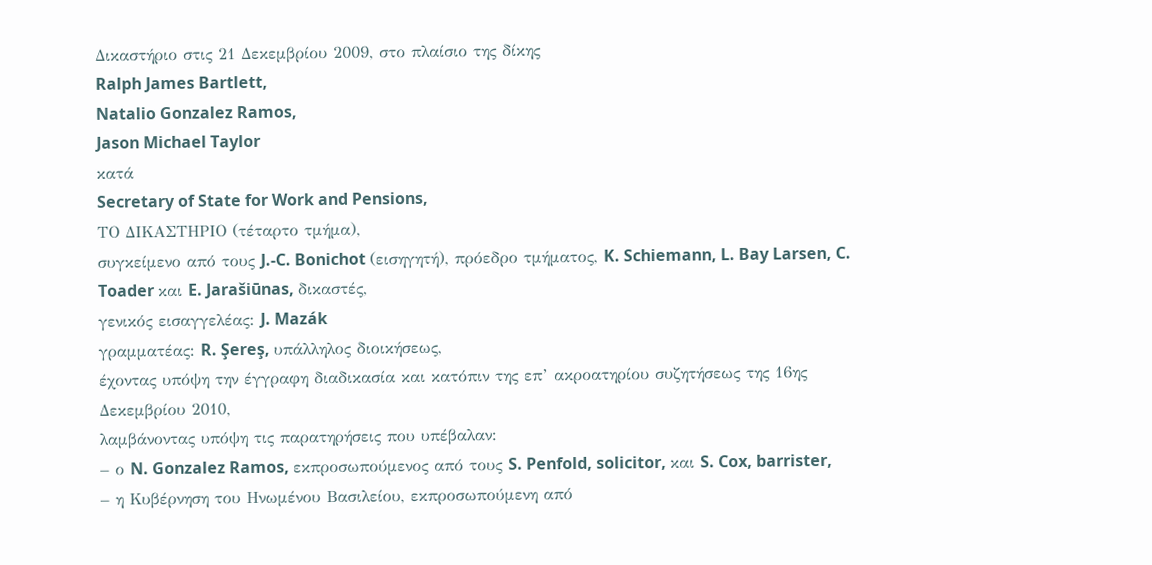Δικαστήριο στις 21 Δεκεμβρίου 2009, στο πλαίσιο της δίκης
Ralph James Bartlett,
Natalio Gonzalez Ramos,
Jason Michael Taylor
κατά
Secretary of State for Work and Pensions,
ΤΟ ΔΙΚΑΣΤΗΡΙΟ (τέταρτο τμήμα),
συγκείμενο από τους J.-C. Bonichot (εισηγητή), πρόεδρο τμήματος, K. Schiemann, L. Bay Larsen, C. Toader και E. Jarašiūnas, δικαστές,
γενικός εισαγγελέας: J. Mazák
γραμματέας: R. Şereş, υπάλληλος διοικήσεως,
έχοντας υπόψη την έγγραφη διαδικασία και κατόπιν της επ’ ακροατηρίου συζητήσεως της 16ης Δεκεμβρίου 2010,
λαμβάνοντας υπόψη τις παρατηρήσεις που υπέβαλαν:
– ο N. Gonzalez Ramos, εκπροσωπούμενος από τους S. Penfold, solicitor, και S. Cox, barrister,
– η Κυβέρνηση του Ηνωμένου Βασιλείου, εκπροσωπούμενη από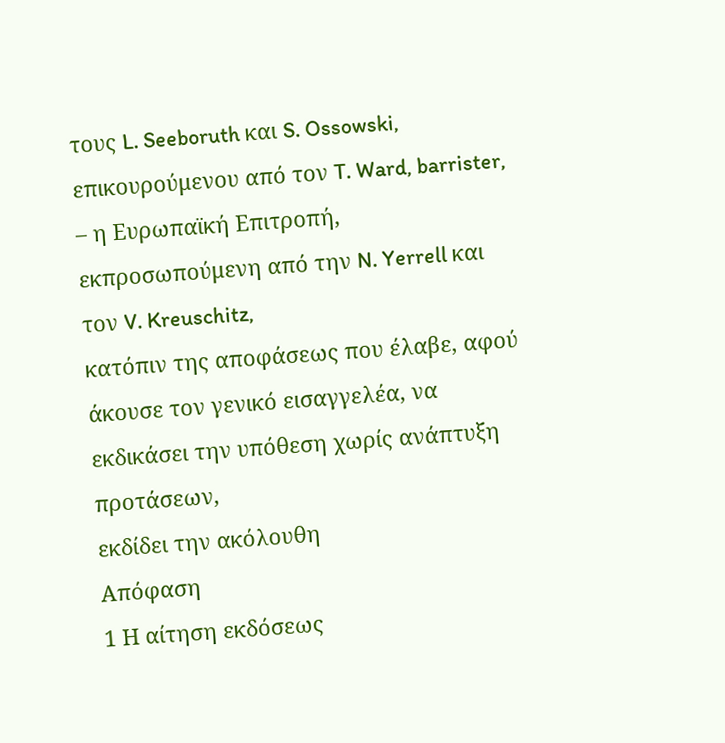τους L. Seeboruth και S. Ossowski, επικουρούμενου από τον T. Ward, barrister,
– η Ευρωπαϊκή Επιτροπή, εκπροσωπούμενη από την N. Yerrell και τον V. Kreuschitz,
κατόπιν της αποφάσεως που έλαβε, αφού άκουσε τον γενικό εισαγγελέα, να εκδικάσει την υπόθεση χωρίς ανάπτυξη προτάσεων,
εκδίδει την ακόλουθη
Απόφαση
1 Η αίτηση εκδόσεως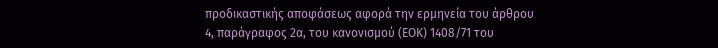προδικαστικής αποφάσεως αφορά την ερμηνεία του άρθρου 4, παράγραφος 2α, του κανονισμού (ΕΟΚ) 1408/71 του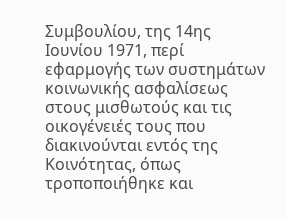Συμβουλίου, της 14ης Ιουνίου 1971, περί εφαρμογής των συστημάτων κοινωνικής ασφαλίσεως στους μισθωτούς και τις οικογένειές τους που διακινούνται εντός της Κοινότητας, όπως τροποποιήθηκε και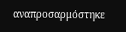αναπροσαρμόστηκε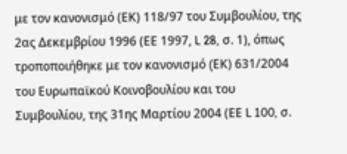με τον κανονισμό (ΕΚ) 118/97 του Συμβουλίου, της 2ας Δεκεμβρίου 1996 (ΕΕ 1997, L 28, σ. 1), όπως τροποποιήθηκε με τον κανονισμό (EΚ) 631/2004 του Ευρωπαϊκού Κοινοβουλίου και του Συμβουλίου, της 31ης Μαρτίου 2004 (ΕΕ L 100, σ.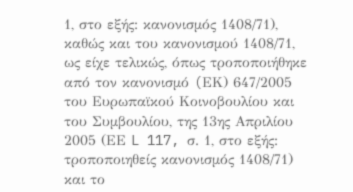1, στο εξής: κανονισμός 1408/71), καθώς και του κανονισμού 1408/71, ως είχε τελικώς, όπως τροποποιήθηκε από τον κανονισμό (EΚ) 647/2005 του Ευρωπαϊκού Κοινοβουλίου και του Συμβουλίου, της 13ης Απριλίου 2005 (ΕΕ L 117, σ. 1, στο εξής: τροποποιηθείς κανονισμός 1408/71) και το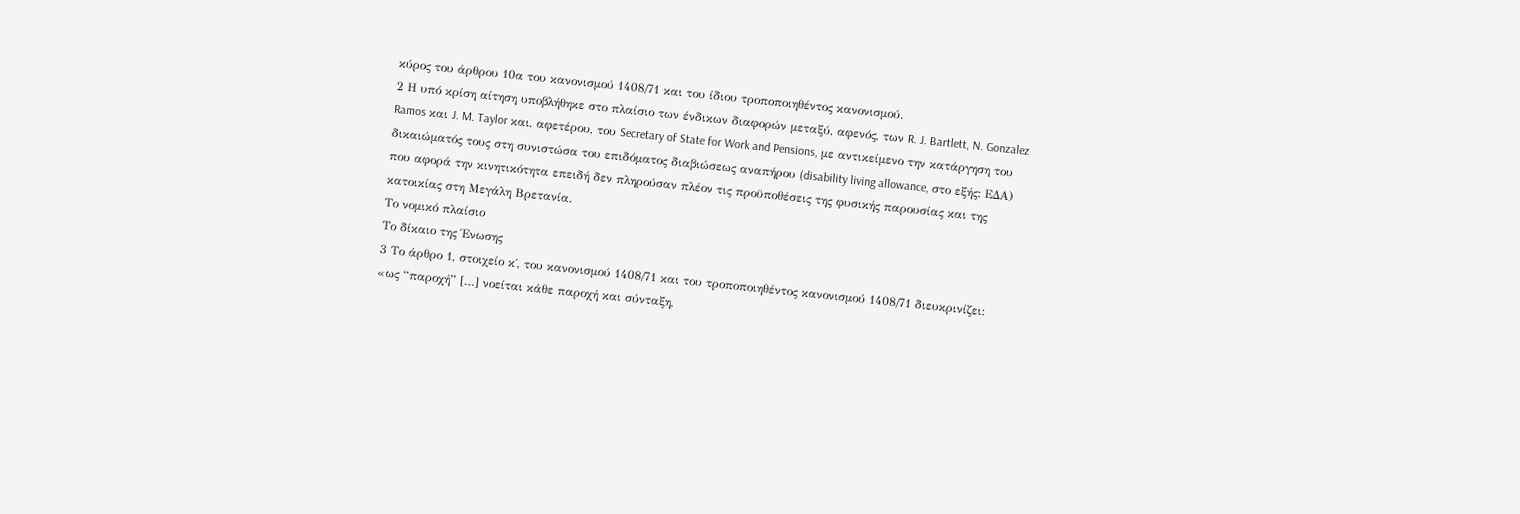κύρος του άρθρου 10α του κανονισμού 1408/71 και του ίδιου τροποποιηθέντος κανονισμού.
2 Η υπό κρίση αίτηση υποβλήθηκε στο πλαίσιο των ένδικων διαφορών μεταξύ, αφενός, των R. J. Bartlett, N. Gonzalez Ramos και J. M. Taylor και, αφετέρου, του Secretary of State for Work and Pensions, με αντικείμενο την κατάργηση του δικαιώματός τους στη συνιστώσα του επιδόματος διαβιώσεως αναπήρου (disability living allowance, στο εξής: ΕΔΑ) που αφορά την κινητικότητα επειδή δεν πληρούσαν πλέον τις προϋποθέσεις της φυσικής παρουσίας και της κατοικίας στη Μεγάλη Βρετανία.
Το νομικό πλαίσιο
Το δίκαιο της Ένωσης
3 Το άρθρο 1, στοιχείο κ΄, του κανονισμού 1408/71 και του τροποποιηθέντος κανονισμού 1408/71 διευκρινίζει:
«ως “παροχή” […] νοείται κάθε παροχή και σύνταξη,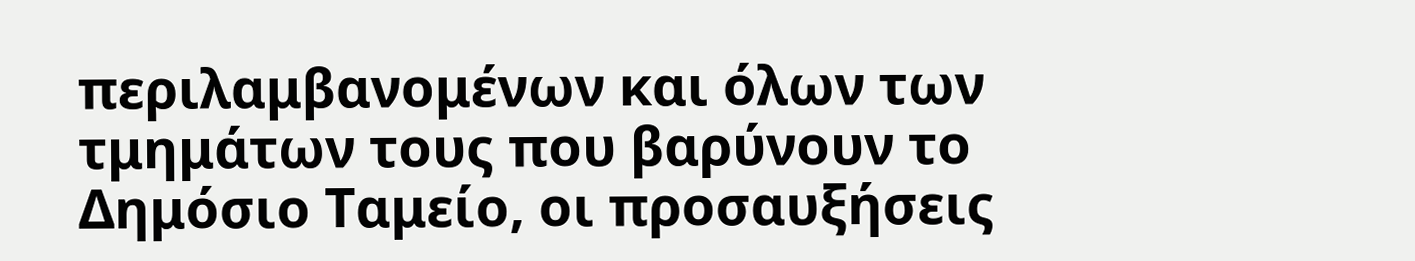περιλαμβανομένων και όλων των τμημάτων τους που βαρύνουν το Δημόσιο Ταμείο, οι προσαυξήσεις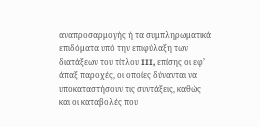αναπροσαρμογής ή τα συμπληρωματικά επιδόματα υπό την επιφύλαξη των διατάξεων του τίτλου III, επίσης οι εφ’ άπαξ παροχές, οι οποίες δύνανται να υποκαταστήσουν τις συντάξεις, καθώς και οι καταβολές που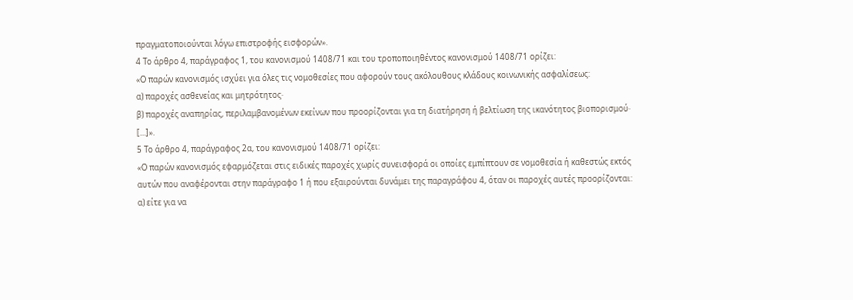πραγματοποιούνται λόγω επιστροφής εισφορών».
4 Το άρθρο 4, παράγραφος 1, του κανονισμού 1408/71 και του τροποποιηθέντος κανονισμού 1408/71 ορίζει:
«Ο παρών κανονισμός ισχύει για όλες τις νομοθεσίες που αφορούν τους ακόλουθους κλάδους κοινωνικής ασφαλίσεως:
α) παροχές ασθενείας και μητρότητος·
β) παροχές αναπηρίας, περιλαμβανομένων εκείνων που προορίζονται για τη διατήρηση ή βελτίωση της ικανότητος βιοπορισμού·
[...]».
5 Το άρθρο 4, παράγραφος 2α, του κανονισμού 1408/71 ορίζει:
«Ο παρών κανονισμός εφαρμόζεται στις ειδικές παροχές χωρίς συνεισφορά οι οποίες εμπίπτουν σε νομοθεσία ή καθεστώς εκτός αυτών που αναφέρονται στην παράγραφο 1 ή που εξαιρούνται δυνάμει της παραγράφου 4, όταν οι παροχές αυτές προορίζονται:
α) είτε για να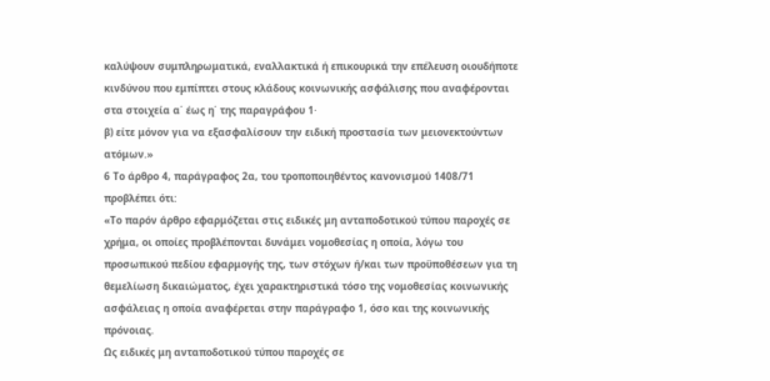καλύψουν συμπληρωματικά, εναλλακτικά ή επικουρικά την επέλευση οιουδήποτε κινδύνου που εμπίπτει στους κλάδους κοινωνικής ασφάλισης που αναφέρονται στα στοιχεία α΄ έως η΄ της παραγράφου 1·
β) είτε μόνον για να εξασφαλίσουν την ειδική προστασία των μειονεκτούντων ατόμων.»
6 Το άρθρο 4, παράγραφος 2α, του τροποποιηθέντος κανονισμού 1408/71 προβλέπει ότι:
«Το παρόν άρθρο εφαρμόζεται στις ειδικές μη ανταποδοτικού τύπου παροχές σε χρήμα, οι οποίες προβλέπονται δυνάμει νομοθεσίας η οποία, λόγω του προσωπικού πεδίου εφαρμογής της, των στόχων ή/και των προϋποθέσεων για τη θεμελίωση δικαιώματος, έχει χαρακτηριστικά τόσο της νομοθεσίας κοινωνικής ασφάλειας η οποία αναφέρεται στην παράγραφο 1, όσο και της κοινωνικής πρόνοιας.
Ως ειδικές μη ανταποδοτικού τύπου παροχές σε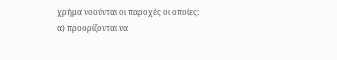χρήμα νοούνται οι παροχές οι οποίες:
α) προορίζονται να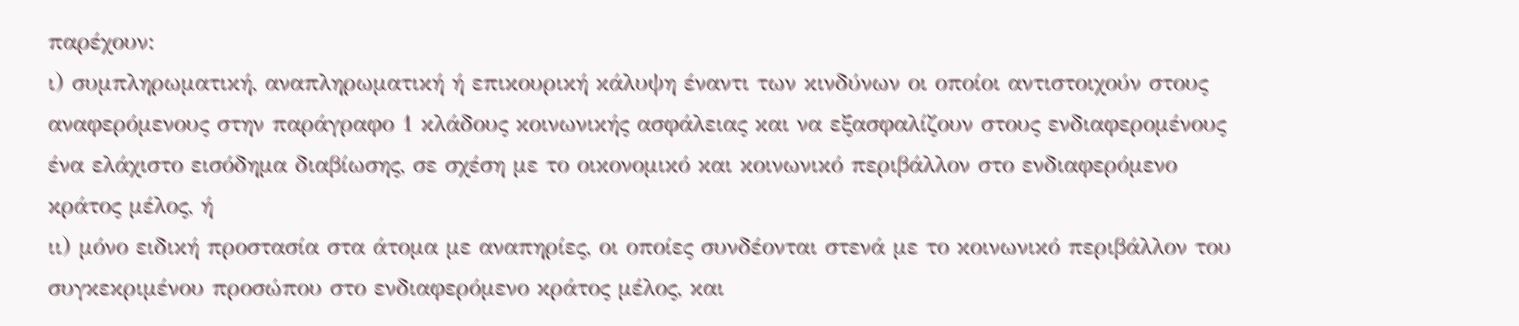παρέχουν:
ι) συμπληρωματική, αναπληρωματική ή επικουρική κάλυψη έναντι των κινδύνων οι οποίοι αντιστοιχούν στους αναφερόμενους στην παράγραφο 1 κλάδους κοινωνικής ασφάλειας και να εξασφαλίζουν στους ενδιαφερομένους ένα ελάχιστο εισόδημα διαβίωσης, σε σχέση με το οικονομικό και κοινωνικό περιβάλλον στο ενδιαφερόμενο κράτος μέλος, ή
ιι) μόνο ειδική προστασία στα άτομα με αναπηρίες, οι οποίες συνδέονται στενά με το κοινωνικό περιβάλλον του συγκεκριμένου προσώπου στο ενδιαφερόμενο κράτος μέλος, και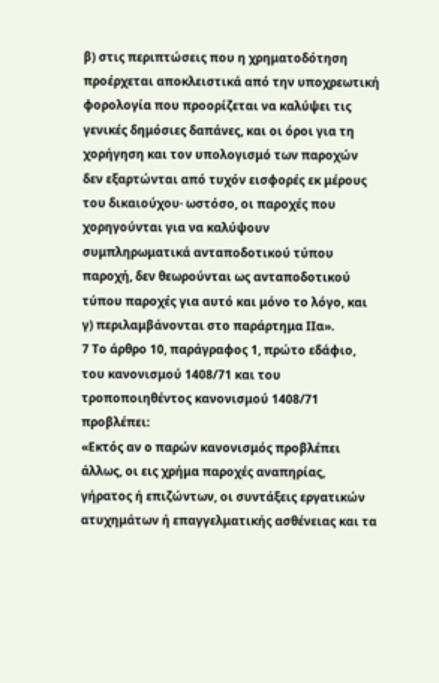β) στις περιπτώσεις που η χρηματοδότηση προέρχεται αποκλειστικά από την υποχρεωτική φορολογία που προορίζεται να καλύψει τις γενικές δημόσιες δαπάνες, και οι όροι για τη χορήγηση και τον υπολογισμό των παροχών δεν εξαρτώνται από τυχόν εισφορές εκ μέρους του δικαιούχου· ωστόσο, οι παροχές που χορηγούνται για να καλύψουν συμπληρωματικά ανταποδοτικού τύπου παροχή, δεν θεωρούνται ως ανταποδοτικού τύπου παροχές για αυτό και μόνο το λόγο, και
γ) περιλαμβάνονται στο παράρτημα ΙΙα».
7 Το άρθρο 10, παράγραφος 1, πρώτο εδάφιο, του κανονισμού 1408/71 και του τροποποιηθέντος κανονισμού 1408/71 προβλέπει:
«Εκτός αν ο παρών κανονισμός προβλέπει άλλως, οι εις χρήμα παροχές αναπηρίας, γήρατος ή επιζώντων, οι συντάξεις εργατικών ατυχημάτων ή επαγγελματικής ασθένειας και τα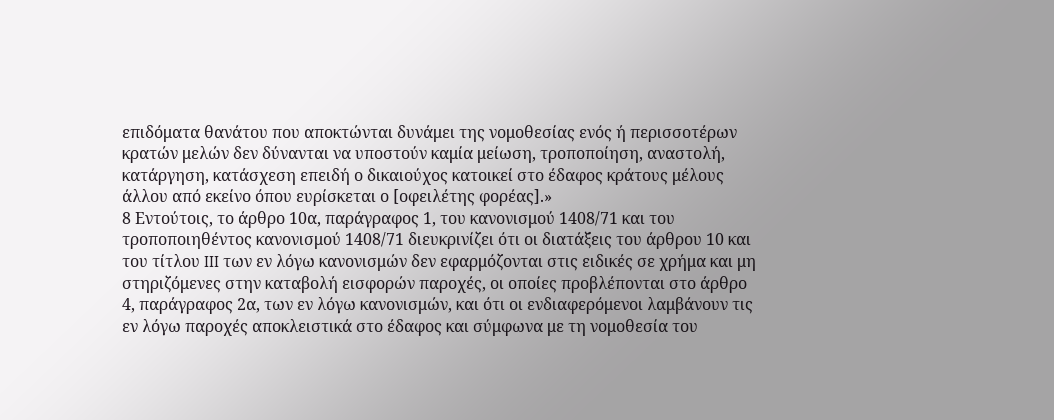επιδόματα θανάτου που αποκτώνται δυνάμει της νομοθεσίας ενός ή περισσοτέρων κρατών μελών δεν δύνανται να υποστούν καμία μείωση, τροποποίηση, αναστολή, κατάργηση, κατάσχεση επειδή ο δικαιούχος κατοικεί στο έδαφος κράτους μέλους άλλου από εκείνο όπου ευρίσκεται ο [οφειλέτης φορέας].»
8 Εντούτοις, το άρθρο 10α, παράγραφος 1, του κανονισμού 1408/71 και του τροποποιηθέντος κανονισμού 1408/71 διευκρινίζει ότι οι διατάξεις του άρθρου 10 και του τίτλου III των εν λόγω κανονισμών δεν εφαρμόζονται στις ειδικές σε χρήμα και μη στηριζόμενες στην καταβολή εισφορών παροχές, οι οποίες προβλέπονται στο άρθρο 4, παράγραφος 2α, των εν λόγω κανονισμών, και ότι οι ενδιαφερόμενοι λαμβάνουν τις εν λόγω παροχές αποκλειστικά στο έδαφος και σύμφωνα με τη νομοθεσία του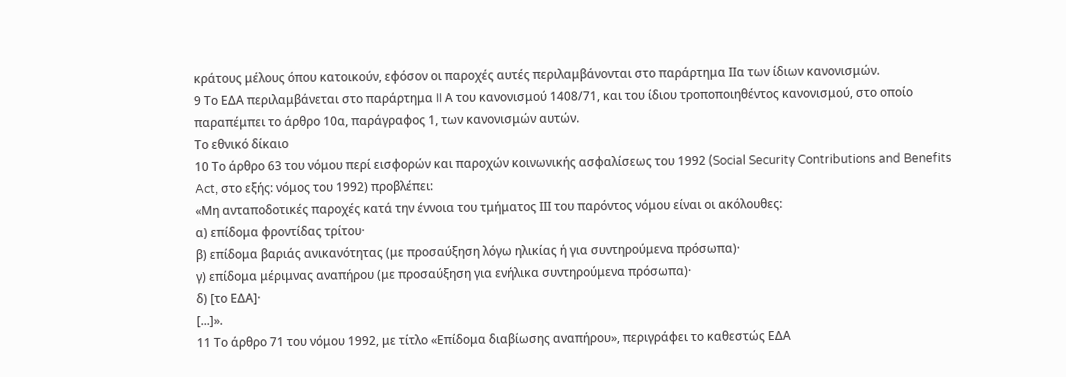κράτους μέλους όπου κατοικούν, εφόσον οι παροχές αυτές περιλαμβάνονται στο παράρτημα IIα των ίδιων κανονισμών.
9 Το ΕΔΑ περιλαμβάνεται στο παράρτημα II Α του κανονισμού 1408/71, και του ίδιου τροποποιηθέντος κανονισμού, στο οποίο παραπέμπει το άρθρο 10α, παράγραφος 1, των κανονισμών αυτών.
Το εθνικό δίκαιο
10 Το άρθρο 63 του νόμου περί εισφορών και παροχών κοινωνικής ασφαλίσεως του 1992 (Social Security Contributions and Benefits Act, στο εξής: νόμος του 1992) προβλέπει:
«Μη ανταποδοτικές παροχές κατά την έννοια του τμήματος ΙΙΙ του παρόντος νόμου είναι οι ακόλουθες:
α) επίδομα φροντίδας τρίτου·
β) επίδομα βαριάς ανικανότητας (με προσαύξηση λόγω ηλικίας ή για συντηρούμενα πρόσωπα)·
γ) επίδομα μέριμνας αναπήρου (με προσαύξηση για ενήλικα συντηρούμενα πρόσωπα)·
δ) [το ΕΔΑ]·
[...]».
11 Το άρθρο 71 του νόμου 1992, με τίτλο «Επίδομα διαβίωσης αναπήρου», περιγράφει το καθεστώς ΕΔΑ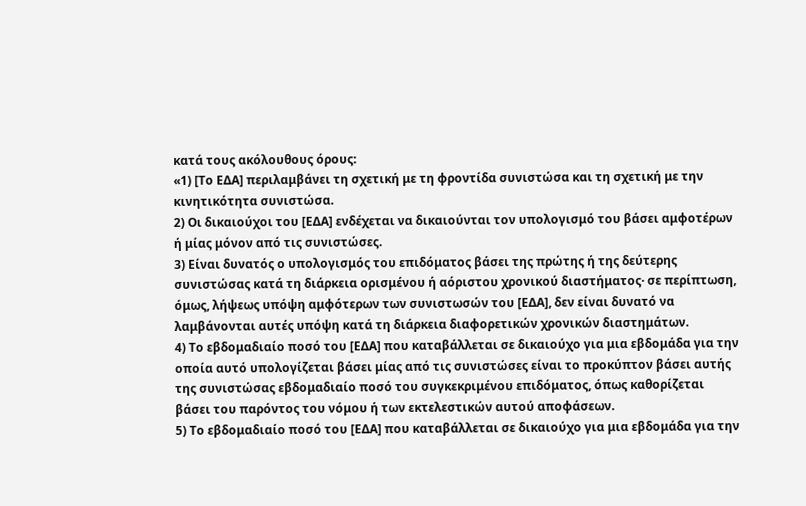κατά τους ακόλουθους όρους:
«1) [Το ΕΔΑ] περιλαμβάνει τη σχετική με τη φροντίδα συνιστώσα και τη σχετική με την κινητικότητα συνιστώσα.
2) Οι δικαιούχοι του [ΕΔΑ] ενδέχεται να δικαιούνται τον υπολογισμό του βάσει αμφοτέρων ή μίας μόνον από τις συνιστώσες.
3) Είναι δυνατός ο υπολογισμός του επιδόματος βάσει της πρώτης ή της δεύτερης συνιστώσας κατά τη διάρκεια ορισμένου ή αόριστου χρονικού διαστήματος· σε περίπτωση, όμως, λήψεως υπόψη αμφότερων των συνιστωσών του [ΕΔΑ], δεν είναι δυνατό να λαμβάνονται αυτές υπόψη κατά τη διάρκεια διαφορετικών χρονικών διαστημάτων.
4) Το εβδομαδιαίο ποσό του [ΕΔΑ] που καταβάλλεται σε δικαιούχο για μια εβδομάδα για την οποία αυτό υπολογίζεται βάσει μίας από τις συνιστώσες είναι το προκύπτον βάσει αυτής της συνιστώσας εβδομαδιαίο ποσό του συγκεκριμένου επιδόματος, όπως καθορίζεται βάσει του παρόντος του νόμου ή των εκτελεστικών αυτού αποφάσεων.
5) Το εβδομαδιαίο ποσό του [ΕΔΑ] που καταβάλλεται σε δικαιούχο για μια εβδομάδα για την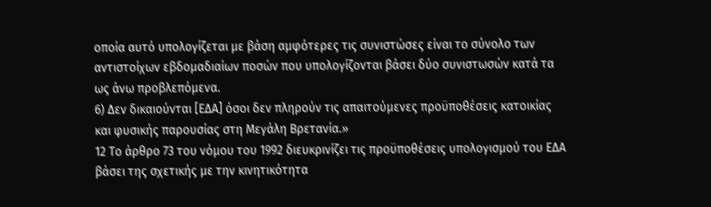οποία αυτό υπολογίζεται με βάση αμφότερες τις συνιστώσες είναι το σύνολο των αντιστοίχων εβδομαδιαίων ποσών που υπολογίζονται βάσει δύο συνιστωσών κατά τα ως άνω προβλεπόμενα.
6) Δεν δικαιούνται [ΕΔΑ] όσοι δεν πληρούν τις απαιτούμενες προϋποθέσεις κατοικίας και φυσικής παρουσίας στη Μεγάλη Βρετανία.»
12 Το άρθρο 73 του νόμου του 1992 διευκρινίζει τις προϋποθέσεις υπολογισμού του ΕΔΑ βάσει της σχετικής με την κινητικότητα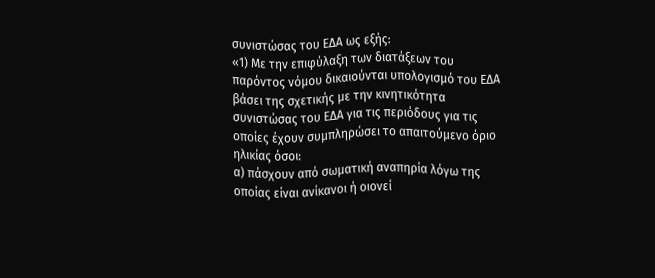συνιστώσας του ΕΔΑ ως εξής:
«1) Με την επιφύλαξη των διατάξεων του παρόντος νόμου δικαιούνται υπολογισμό του ΕΔΑ βάσει της σχετικής με την κινητικότητα συνιστώσας του ΕΔΑ για τις περιόδους για τις οποίες έχουν συμπληρώσει το απαιτούμενο όριο ηλικίας όσοι:
α) πάσχουν από σωματική αναπηρία λόγω της οποίας είναι ανίκανοι ή οιονεί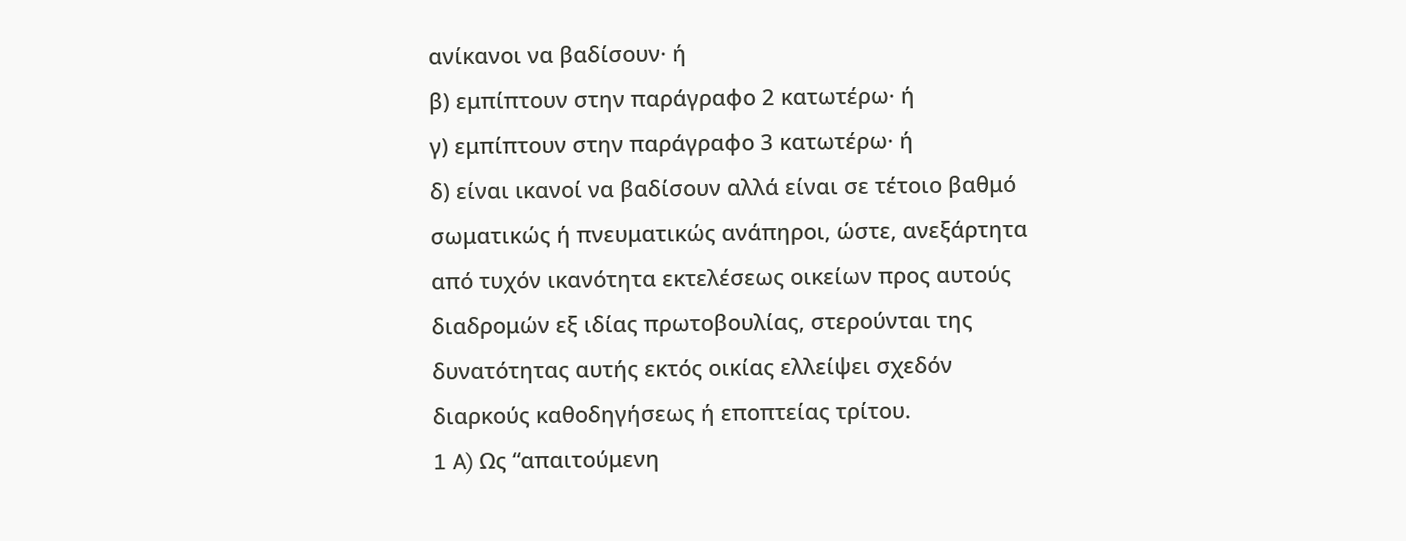ανίκανοι να βαδίσουν· ή
β) εμπίπτουν στην παράγραφο 2 κατωτέρω· ή
γ) εμπίπτουν στην παράγραφο 3 κατωτέρω· ή
δ) είναι ικανοί να βαδίσουν αλλά είναι σε τέτοιο βαθμό σωματικώς ή πνευματικώς ανάπηροι, ώστε, ανεξάρτητα από τυχόν ικανότητα εκτελέσεως οικείων προς αυτούς διαδρομών εξ ιδίας πρωτοβουλίας, στερούνται της δυνατότητας αυτής εκτός οικίας ελλείψει σχεδόν διαρκούς καθοδηγήσεως ή εποπτείας τρίτου.
1 A) Ως “απαιτούμενη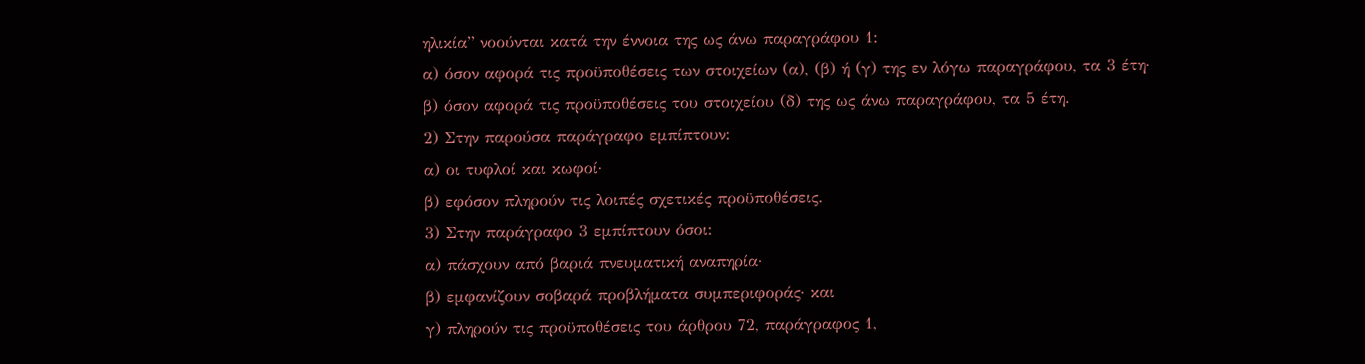ηλικία” νοούνται κατά την έννοια της ως άνω παραγράφου 1:
α) όσον αφορά τις προϋποθέσεις των στοιχείων (α), (β) ή (γ) της εν λόγω παραγράφου, τα 3 έτη·
β) όσον αφορά τις προϋποθέσεις του στοιχείου (δ) της ως άνω παραγράφου, τα 5 έτη.
2) Στην παρούσα παράγραφο εμπίπτουν:
α) οι τυφλοί και κωφοί·
β) εφόσον πληρούν τις λοιπές σχετικές προϋποθέσεις.
3) Στην παράγραφο 3 εμπίπτουν όσοι:
α) πάσχουν από βαριά πνευματική αναπηρία·
β) εμφανίζουν σοβαρά προβλήματα συμπεριφοράς· και
γ) πληρούν τις προϋποθέσεις του άρθρου 72, παράγραφος 1,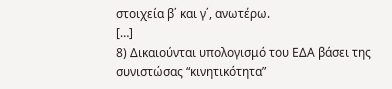στοιχεία β΄ και γ΄, ανωτέρω.
[…]
8) Δικαιούνται υπολογισμό του ΕΔΑ βάσει της συνιστώσας “κινητικότητα”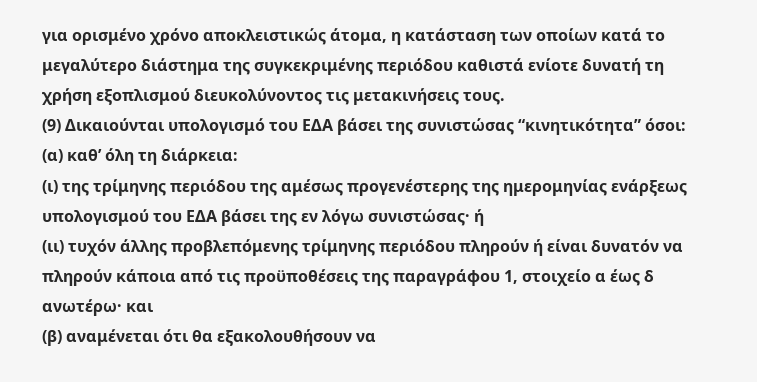για ορισμένο χρόνο αποκλειστικώς άτομα, η κατάσταση των οποίων κατά το μεγαλύτερο διάστημα της συγκεκριμένης περιόδου καθιστά ενίοτε δυνατή τη χρήση εξοπλισμού διευκολύνοντος τις μετακινήσεις τους.
(9) Δικαιούνται υπολογισμό του ΕΔΑ βάσει της συνιστώσας “κινητικότητα” όσοι:
(α) καθ’ όλη τη διάρκεια:
(ι) της τρίμηνης περιόδου της αμέσως προγενέστερης της ημερομηνίας ενάρξεως υπολογισμού του ΕΔΑ βάσει της εν λόγω συνιστώσας· ή
(ιι) τυχόν άλλης προβλεπόμενης τρίμηνης περιόδου πληρούν ή είναι δυνατόν να πληρούν κάποια από τις προϋποθέσεις της παραγράφου 1, στοιχείο α έως δ ανωτέρω· και
(β) αναμένεται ότι θα εξακολουθήσουν να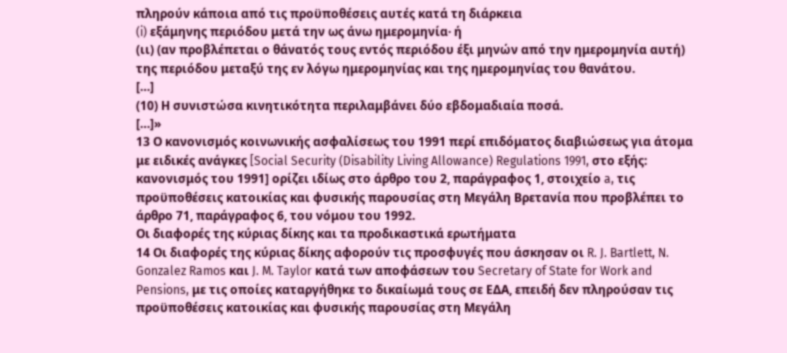πληρούν κάποια από τις προϋποθέσεις αυτές κατά τη διάρκεια
(i) εξάμηνης περιόδου μετά την ως άνω ημερομηνία· ή
(ιι) (αν προβλέπεται ο θάνατός τους εντός περιόδου έξι μηνών από την ημερομηνία αυτή) της περιόδου μεταξύ της εν λόγω ημερομηνίας και της ημερομηνίας του θανάτου.
[…]
(10) Η συνιστώσα κινητικότητα περιλαμβάνει δύο εβδομαδιαία ποσά.
[…]»
13 Ο κανονισμός κοινωνικής ασφαλίσεως του 1991 περί επιδόματος διαβιώσεως για άτομα με ειδικές ανάγκες [Social Security (Disability Living Allowance) Regulations 1991, στο εξής: κανονισμός του 1991] ορίζει ιδίως στο άρθρο του 2, παράγραφος 1, στοιχείο a, τις προϋποθέσεις κατοικίας και φυσικής παρουσίας στη Μεγάλη Βρετανία που προβλέπει το άρθρο 71, παράγραφος 6, του νόμου του 1992.
Οι διαφορές της κύριας δίκης και τα προδικαστικά ερωτήματα
14 Οι διαφορές της κύριας δίκης αφορούν τις προσφυγές που άσκησαν οι R. J. Bartlett, N. Gonzalez Ramos και J. M. Taylor κατά των αποφάσεων του Secretary of State for Work and Pensions, με τις οποίες καταργήθηκε το δικαίωμά τους σε ΕΔΑ, επειδή δεν πληρούσαν τις προϋποθέσεις κατοικίας και φυσικής παρουσίας στη Μεγάλη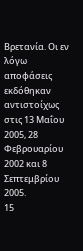Βρετανία. Οι εν λόγω αποφάσεις εκδόθηκαν αντιστοίχως στις 13 Μαΐου 2005, 28 Φεβρουαρίου 2002 και 8 Σεπτεμβρίου 2005.
15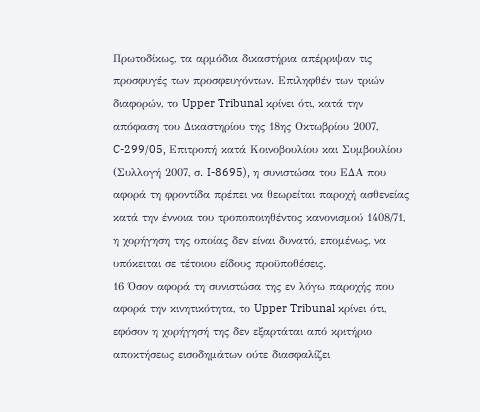Πρωτοδίκως, τα αρμόδια δικαστήρια απέρριψαν τις προσφυγές των προσφευγόντων. Επιληφθέν των τριών διαφορών, το Upper Tribunal κρίνει ότι, κατά την απόφαση του Δικαστηρίου της 18ης Οκτωβρίου 2007, C-299/05, Επιτροπή κατά Κοινοβουλίου και Συμβουλίου (Συλλογή 2007, σ. I-8695), η συνιστώσα του ΕΔΑ που αφορά τη φροντίδα πρέπει να θεωρείται παροχή ασθενείας κατά την έννοια του τροποποιηθέντος κανονισμού 1408/71, η χορήγηση της οποίας δεν είναι δυνατό, επομένως, να υπόκειται σε τέτοιου είδους προϋποθέσεις.
16 Όσον αφορά τη συνιστώσα της εν λόγω παροχής που αφορά την κινητικότητα, το Upper Tribunal κρίνει ότι, εφόσον η χορήγησή της δεν εξαρτάται από κριτήριο αποκτήσεως εισοδημάτων ούτε διασφαλίζει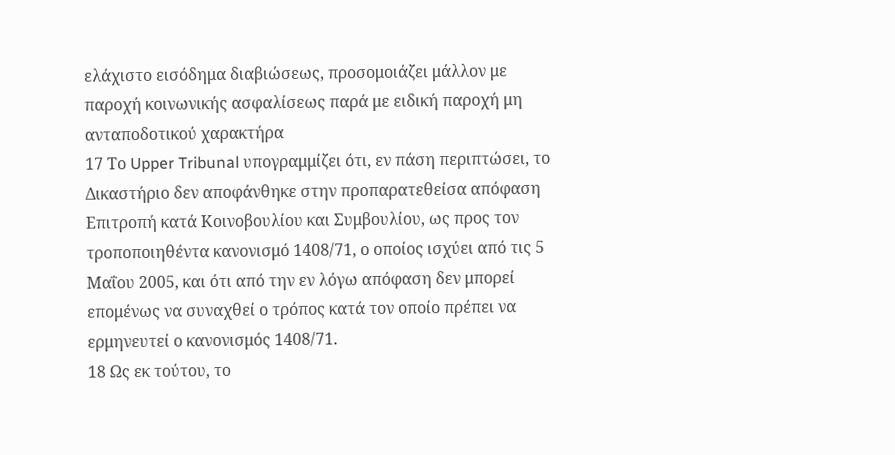ελάχιστο εισόδημα διαβιώσεως, προσομοιάζει μάλλον με παροχή κοινωνικής ασφαλίσεως παρά με ειδική παροχή μη ανταποδοτικού χαρακτήρα
17 Το Upper Tribunal υπογραμμίζει ότι, εν πάση περιπτώσει, το Δικαστήριο δεν αποφάνθηκε στην προπαρατεθείσα απόφαση Επιτροπή κατά Κοινοβουλίου και Συμβουλίου, ως προς τον τροποποιηθέντα κανονισμό 1408/71, ο οποίος ισχύει από τις 5 Μαΐου 2005, και ότι από την εν λόγω απόφαση δεν μπορεί επομένως να συναχθεί ο τρόπος κατά τον οποίο πρέπει να ερμηνευτεί ο κανονισμός 1408/71.
18 Ως εκ τούτου, το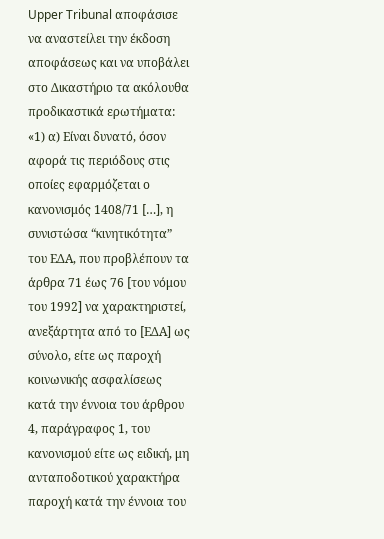Upper Tribunal αποφάσισε να αναστείλει την έκδοση αποφάσεως και να υποβάλει στο Δικαστήριο τα ακόλουθα προδικαστικά ερωτήματα:
«1) α) Είναι δυνατό, όσον αφορά τις περιόδους στις οποίες εφαρμόζεται ο κανονισμός 1408/71 […], η συνιστώσα “κινητικότητα” του ΕΔΑ, που προβλέπουν τα άρθρα 71 έως 76 [του νόμου του 1992] να χαρακτηριστεί, ανεξάρτητα από το [ΕΔΑ] ως σύνολο, είτε ως παροχή κοινωνικής ασφαλίσεως κατά την έννοια του άρθρου 4, παράγραφος 1, του κανονισμού είτε ως ειδική, μη ανταποδοτικού χαρακτήρα παροχή κατά την έννοια του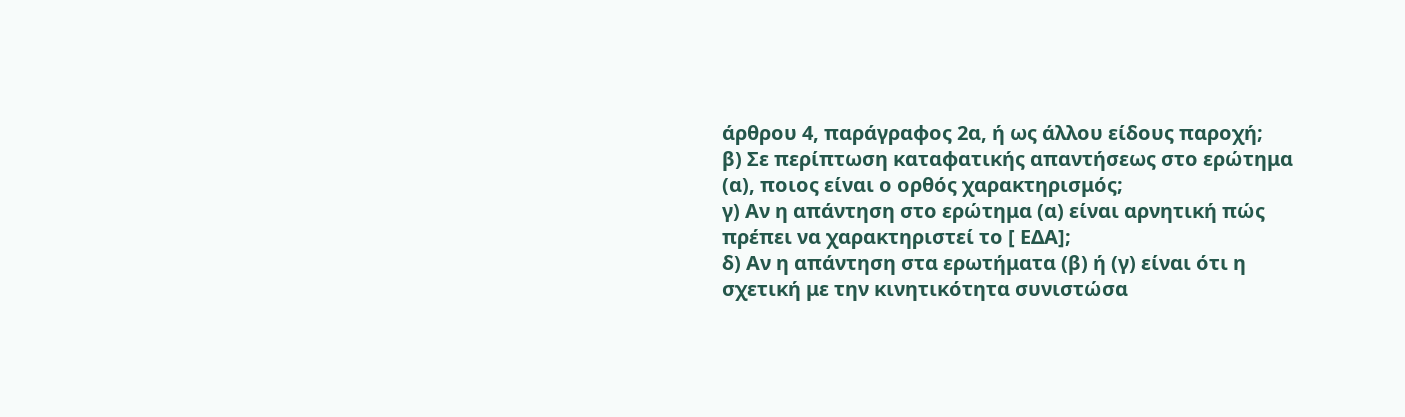άρθρου 4, παράγραφος 2α, ή ως άλλου είδους παροχή;
β) Σε περίπτωση καταφατικής απαντήσεως στο ερώτημα (α), ποιος είναι ο ορθός χαρακτηρισμός;
γ) Αν η απάντηση στο ερώτημα (α) είναι αρνητική πώς πρέπει να χαρακτηριστεί το [ ΕΔΑ];
δ) Αν η απάντηση στα ερωτήματα (β) ή (γ) είναι ότι η σχετική με την κινητικότητα συνιστώσα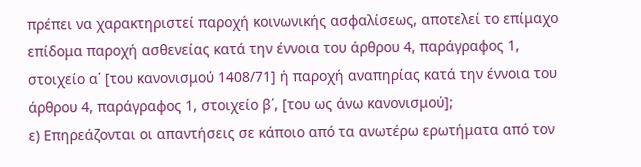πρέπει να χαρακτηριστεί παροχή κοινωνικής ασφαλίσεως, αποτελεί το επίμαχο επίδομα παροχή ασθενείας κατά την έννοια του άρθρου 4, παράγραφος 1, στοιχείο α΄ [του κανονισμού 1408/71] ή παροχή αναπηρίας κατά την έννοια του άρθρου 4, παράγραφος 1, στοιχείο β΄, [του ως άνω κανονισμού];
ε) Επηρεάζονται οι απαντήσεις σε κάποιο από τα ανωτέρω ερωτήματα από τον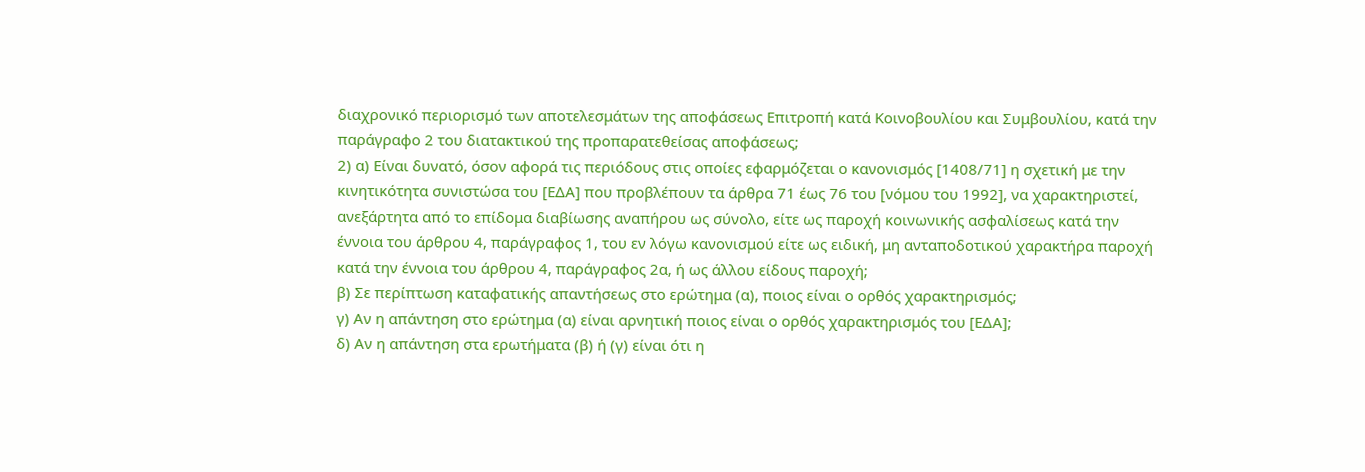διαχρονικό περιορισμό των αποτελεσμάτων της αποφάσεως Επιτροπή κατά Κοινοβουλίου και Συμβουλίου, κατά την παράγραφο 2 του διατακτικού της προπαρατεθείσας αποφάσεως;
2) α) Είναι δυνατό, όσον αφορά τις περιόδους στις οποίες εφαρμόζεται ο κανονισμός [1408/71] η σχετική με την κινητικότητα συνιστώσα του [ΕΔΑ] που προβλέπουν τα άρθρα 71 έως 76 του [νόμου του 1992], να χαρακτηριστεί, ανεξάρτητα από το επίδομα διαβίωσης αναπήρου ως σύνολο, είτε ως παροχή κοινωνικής ασφαλίσεως κατά την έννοια του άρθρου 4, παράγραφος 1, του εν λόγω κανονισμού είτε ως ειδική, μη ανταποδοτικού χαρακτήρα παροχή κατά την έννοια του άρθρου 4, παράγραφος 2α, ή ως άλλου είδους παροχή;
β) Σε περίπτωση καταφατικής απαντήσεως στο ερώτημα (α), ποιος είναι ο ορθός χαρακτηρισμός;
γ) Αν η απάντηση στο ερώτημα (α) είναι αρνητική ποιος είναι ο ορθός χαρακτηρισμός του [ΕΔΑ];
δ) Αν η απάντηση στα ερωτήματα (β) ή (γ) είναι ότι η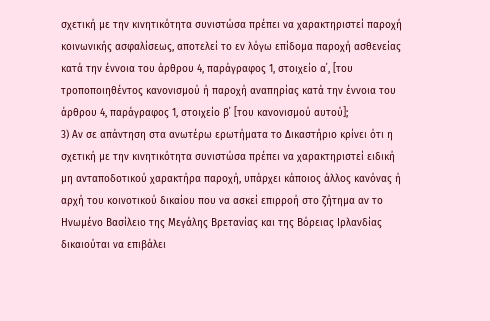σχετική με την κινητικότητα συνιστώσα πρέπει να χαρακτηριστεί παροχή κοινωνικής ασφαλίσεως, αποτελεί το εν λόγω επίδομα παροχή ασθενείας κατά την έννοια του άρθρου 4, παράγραφος 1, στοιχείο α΄, [του τροποποιηθέντος κανονισμού ή παροχή αναπηρίας κατά την έννοια του άρθρου 4, παράγραφος 1, στοιχείο β΄ [του κανονισμού αυτού];
3) Αν σε απάντηση στα ανωτέρω ερωτήματα το Δικαστήριο κρίνει ότι η σχετική με την κινητικότητα συνιστώσα πρέπει να χαρακτηριστεί ειδική μη ανταποδοτικού χαρακτήρα παροχή, υπάρχει κάποιος άλλος κανόνας ή αρχή του κοινοτικού δικαίου που να ασκεί επιρροή στο ζήτημα αν το Ηνωμένο Βασίλειο της Μεγάλης Βρετανίας και της Βόρειας Ιρλανδίας δικαιούται να επιβάλει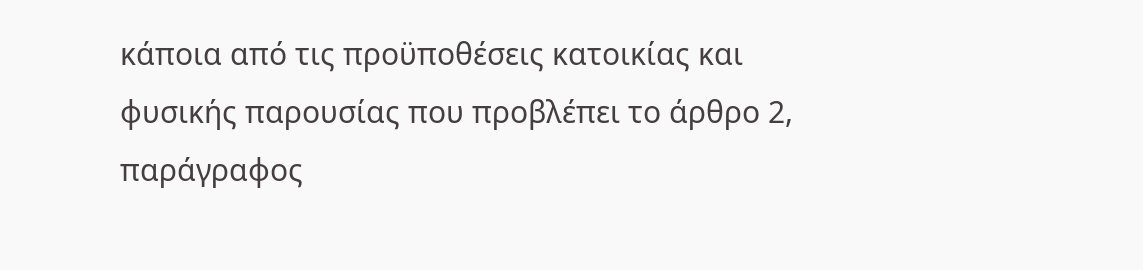κάποια από τις προϋποθέσεις κατοικίας και φυσικής παρουσίας που προβλέπει το άρθρο 2, παράγραφος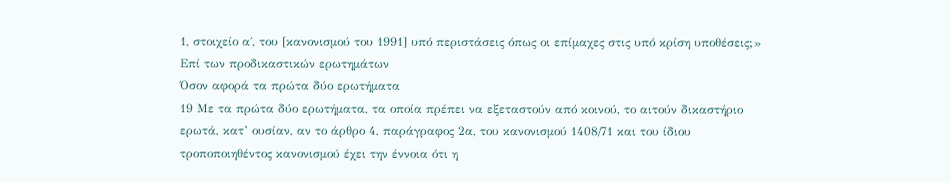1, στοιχείο α΄, του [κανονισμού του 1991] υπό περιστάσεις όπως οι επίμαχες στις υπό κρίση υποθέσεις;»
Επί των προδικαστικών ερωτημάτων
Όσον αφορά τα πρώτα δύο ερωτήματα
19 Με τα πρώτα δύο ερωτήματα, τα οποία πρέπει να εξεταστούν από κοινού, το αιτούν δικαστήριο ερωτά, κατ’ ουσίαν, αν το άρθρο 4, παράγραφος 2α, του κανονισμού 1408/71 και του ίδιου τροποποιηθέντος κανονισμού έχει την έννοια ότι η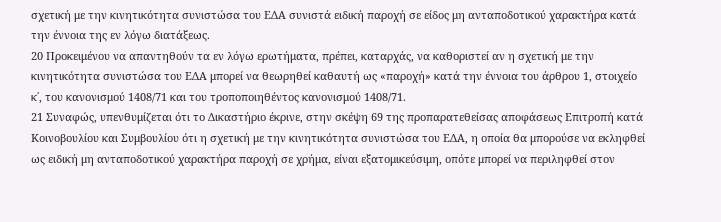σχετική με την κινητικότητα συνιστώσα του ΕΔΑ συνιστά ειδική παροχή σε είδος μη ανταποδοτικού χαρακτήρα κατά την έννοια της εν λόγω διατάξεως.
20 Προκειμένου να απαντηθούν τα εν λόγω ερωτήματα, πρέπει, καταρχάς, να καθοριστεί αν η σχετική με την κινητικότητα συνιστώσα του ΕΔΑ μπορεί να θεωρηθεί καθαυτή ως «παροχή» κατά την έννοια του άρθρου 1, στοιχείο κ΄, του κανονισμού 1408/71 και του τροποποιηθέντος κανονισμού 1408/71.
21 Συναφώς, υπενθυμίζεται ότι το Δικαστήριο έκρινε, στην σκέψη 69 της προπαρατεθείσας αποφάσεως Επιτροπή κατά Κοινοβουλίου και Συμβουλίου ότι η σχετική με την κινητικότητα συνιστώσα του ΕΔΑ, η οποία θα μπορούσε να εκληφθεί ως ειδική μη ανταποδοτικού χαρακτήρα παροχή σε χρήμα, είναι εξατομικεύσιμη, οπότε μπορεί να περιληφθεί στον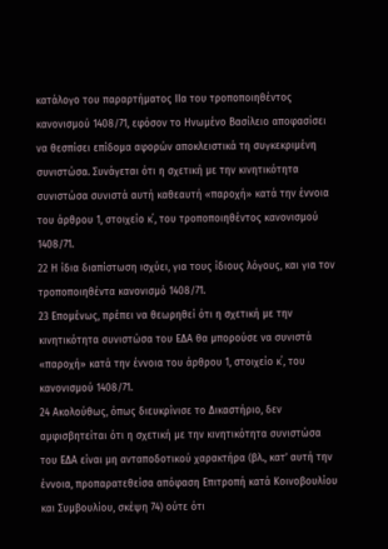κατάλογο του παραρτήματος IIα του τροποποιηθέντος κανονισμού 1408/71, εφόσον το Ηνωμένο Βασίλειο αποφασίσει να θεσπίσει επίδομα αφορών αποκλειστικά τη συγκεκριμένη συνιστώσα. Συνάγεται ότι η σχετική με την κινητικότητα συνιστώσα συνιστά αυτή καθεαυτή «παροχή» κατά την έννοια του άρθρου 1, στοιχείο κ΄, του τροποποιηθέντος κανονισμού 1408/71.
22 Η ίδια διαπίστωση ισχύει, για τους ίδιους λόγους, και για τον τροποποιηθέντα κανονισμό 1408/71.
23 Επομένως, πρέπει να θεωρηθεί ότι η σχετική με την κινητικότητα συνιστώσα του ΕΔΑ θα μπορούσε να συνιστά «παροχή» κατά την έννοια του άρθρου 1, στοιχείο κ΄, του κανονισμού 1408/71.
24 Ακολούθως, όπως διευκρίνισε το Δικαστήριο, δεν αμφισβητείται ότι η σχετική με την κινητικότητα συνιστώσα του ΕΔΑ είναι μη ανταποδοτικού χαρακτήρα (βλ., κατ’ αυτή την έννοια, προπαρατεθείσα απόφαση Επιτροπή κατά Κοινοβουλίου και Συμβουλίου, σκέψη 74) ούτε ότι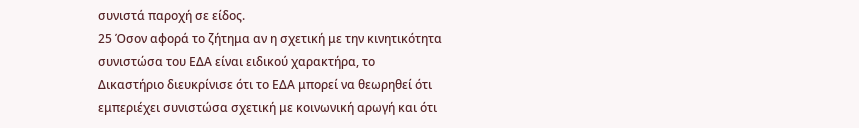συνιστά παροχή σε είδος.
25 Όσον αφορά το ζήτημα αν η σχετική με την κινητικότητα συνιστώσα του ΕΔΑ είναι ειδικού χαρακτήρα, το Δικαστήριο διευκρίνισε ότι το ΕΔΑ μπορεί να θεωρηθεί ότι εμπεριέχει συνιστώσα σχετική με κοινωνική αρωγή και ότι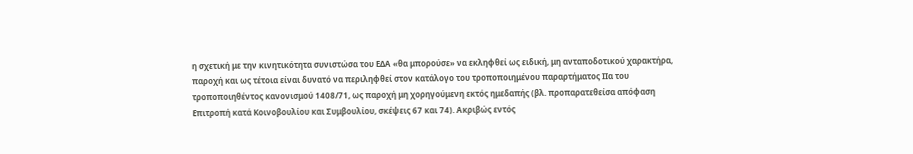η σχετική με την κινητικότητα συνιστώσα του ΕΔΑ «θα μπορούσε» να εκληφθεί ως ειδική, μη ανταποδοτικού χαρακτήρα, παροχή και ως τέτοια είναι δυνατό να περιληφθεί στον κατάλογο του τροποποιημένου παραρτήματος IIα του τροποποιηθέντος κανονισμού 1408/71, ως παροχή μη χορηγούμενη εκτός ημεδαπής (βλ. προπαρατεθείσα απόφαση Επιτροπή κατά Κοινοβουλίου και Συμβουλίου, σκέψεις 67 και 74). Ακριβώς εντός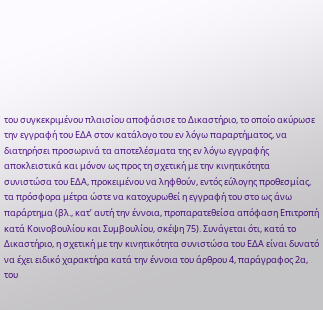του συγκεκριμένου πλαισίου αποφάσισε το Δικαστήριο, το οποίο ακύρωσε την εγγραφή του ΕΔΑ στον κατάλογο του εν λόγω παραρτήματος, να διατηρήσει προσωρινά τα αποτελέσματα της εν λόγω εγγραφής αποκλειστικά και μόνον ως προς τη σχετική με την κινητικότητα συνιστώσα του ΕΔΑ, προκειμένου να ληφθούν, εντός εύλογης προθεσμίας, τα πρόσφορα μέτρα ώστε να κατοχυρωθεί η εγγραφή του στο ως άνω παράρτημα (βλ., κατ’ αυτή την έννοια, προπαρατεθείσα απόφαση Επιτροπή κατά Κοινοβουλίου και Συμβουλίου, σκέψη 75). Συνάγεται ότι, κατά το Δικαστήριο, η σχετική με την κινητικότητα συνιστώσα του ΕΔΑ είναι δυνατό να έχει ειδικό χαρακτήρα κατά την έννοια του άρθρου 4, παράγραφος 2α, του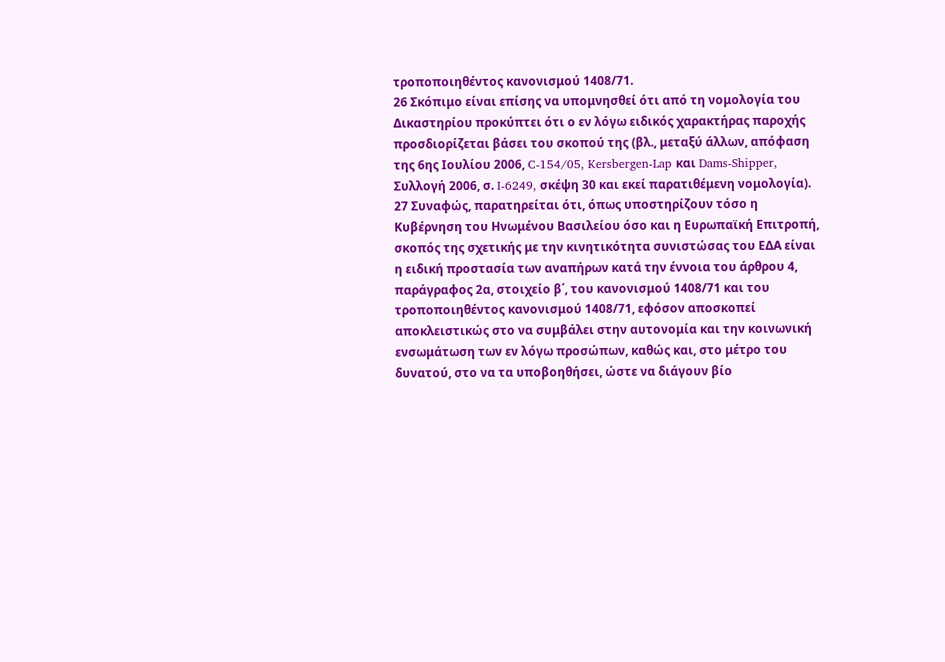τροποποιηθέντος κανονισμού 1408/71.
26 Σκόπιμο είναι επίσης να υπομνησθεί ότι από τη νομολογία του Δικαστηρίου προκύπτει ότι ο εν λόγω ειδικός χαρακτήρας παροχής προσδιορίζεται βάσει του σκοπού της (βλ., μεταξύ άλλων, απόφαση της 6ης Ιουλίου 2006, C-154/05, Kersbergen-Lap και Dams-Shipper, Συλλογή 2006, σ. I-6249, σκέψη 30 και εκεί παρατιθέμενη νομολογία).
27 Συναφώς, παρατηρείται ότι, όπως υποστηρίζουν τόσο η Κυβέρνηση του Ηνωμένου Βασιλείου όσο και η Ευρωπαϊκή Επιτροπή, σκοπός της σχετικής με την κινητικότητα συνιστώσας του ΕΔΑ είναι η ειδική προστασία των αναπήρων κατά την έννοια του άρθρου 4, παράγραφος 2α, στοιχείο β΄, του κανονισμού 1408/71 και του τροποποιηθέντος κανονισμού 1408/71, εφόσον αποσκοπεί αποκλειστικώς στο να συμβάλει στην αυτονομία και την κοινωνική ενσωμάτωση των εν λόγω προσώπων, καθώς και, στο μέτρο του δυνατού, στο να τα υποβοηθήσει, ώστε να διάγουν βίο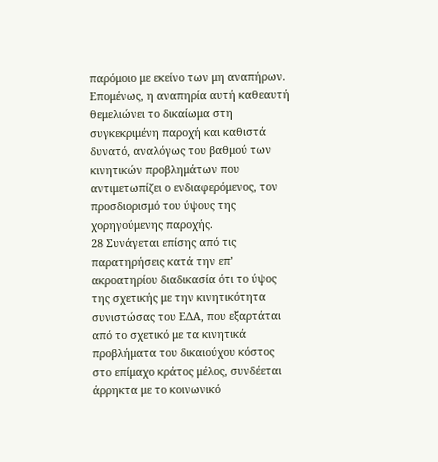παρόμοιο με εκείνο των μη αναπήρων. Επομένως, η αναπηρία αυτή καθεαυτή θεμελιώνει το δικαίωμα στη συγκεκριμένη παροχή και καθιστά δυνατό, αναλόγως του βαθμού των κινητικών προβλημάτων που αντιμετωπίζει ο ενδιαφερόμενος, τον προσδιορισμό του ύψους της χορηγούμενης παροχής.
28 Συνάγεται επίσης από τις παρατηρήσεις κατά την επ’ ακροατηρίου διαδικασία ότι το ύψος της σχετικής με την κινητικότητα συνιστώσας του ΕΔΑ, που εξαρτάται από το σχετικό με τα κινητικά προβλήματα του δικαιούχου κόστος στο επίμαχο κράτος μέλος, συνδέεται άρρηκτα με το κοινωνικό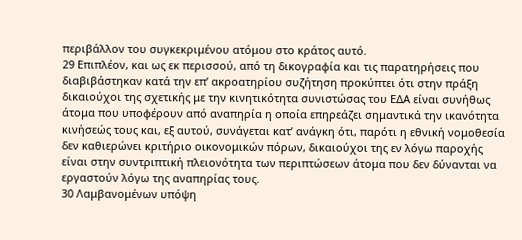περιβάλλον του συγκεκριμένου ατόμου στο κράτος αυτό.
29 Επιπλέον, και ως εκ περισσού, από τη δικογραφία και τις παρατηρήσεις που διαβιβάστηκαν κατά την επ’ ακροατηρίου συζήτηση προκύπτει ότι στην πράξη δικαιούχοι της σχετικής με την κινητικότητα συνιστώσας του ΕΔΑ είναι συνήθως άτομα που υποφέρουν από αναπηρία η οποία επηρεάζει σημαντικά την ικανότητα κινήσεώς τους και, εξ αυτού, συνάγεται κατ’ ανάγκη ότι, παρότι η εθνική νομοθεσία δεν καθιερώνει κριτήριο οικονομικών πόρων, δικαιούχοι της εν λόγω παροχής είναι στην συντριπτική πλειονότητα των περιπτώσεων άτομα που δεν δύνανται να εργαστούν λόγω της αναπηρίας τους.
30 Λαμβανομένων υπόψη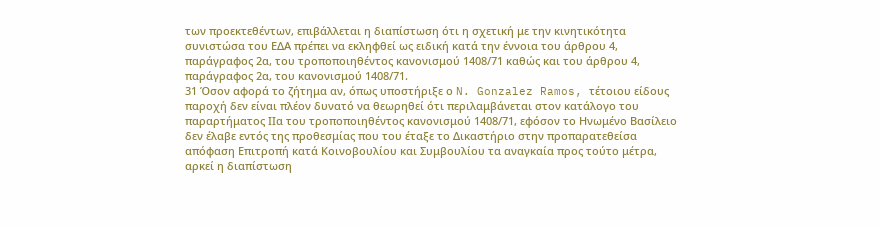των προεκτεθέντων, επιβάλλεται η διαπίστωση ότι η σχετική με την κινητικότητα συνιστώσα του ΕΔΑ πρέπει να εκληφθεί ως ειδική κατά την έννοια του άρθρου 4, παράγραφος 2α, του τροποποιηθέντος κανονισμού 1408/71 καθώς και του άρθρου 4, παράγραφος 2α, του κανονισμού 1408/71.
31 Όσον αφορά το ζήτημα αν, όπως υποστήριξε ο N. Gonzalez Ramos, τέτοιου είδους παροχή δεν είναι πλέον δυνατό να θεωρηθεί ότι περιλαμβάνεται στον κατάλογο του παραρτήματος IIα του τροποποιηθέντος κανονισμού 1408/71, εφόσον το Ηνωμένο Βασίλειο δεν έλαβε εντός της προθεσμίας που του έταξε το Δικαστήριο στην προπαρατεθείσα απόφαση Επιτροπή κατά Κοινοβουλίου και Συμβουλίου τα αναγκαία προς τούτο μέτρα, αρκεί η διαπίστωση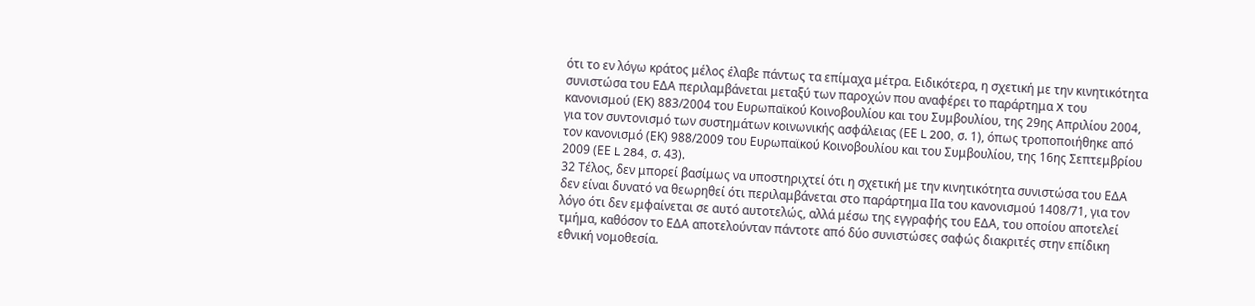ότι το εν λόγω κράτος μέλος έλαβε πάντως τα επίμαχα μέτρα. Ειδικότερα, η σχετική με την κινητικότητα συνιστώσα του ΕΔΑ περιλαμβάνεται μεταξύ των παροχών που αναφέρει το παράρτημα X του κανονισμού (ΕΚ) 883/2004 του Ευρωπαϊκού Κοινοβουλίου και του Συμβουλίου, της 29ης Απριλίου 2004, για τον συντονισμό των συστημάτων κοινωνικής ασφάλειας (ΕΕ L 200, σ. 1), όπως τροποποιήθηκε από τον κανονισμό (ΕΚ) 988/2009 του Ευρωπαϊκού Κοινοβουλίου και του Συμβουλίου, της 16ης Σεπτεμβρίου 2009 (ΕΕ L 284, σ. 43).
32 Τέλος, δεν μπορεί βασίμως να υποστηριχτεί ότι η σχετική με την κινητικότητα συνιστώσα του ΕΔΑ δεν είναι δυνατό να θεωρηθεί ότι περιλαμβάνεται στο παράρτημα IIα του κανονισμού 1408/71, για τον λόγο ότι δεν εμφαίνεται σε αυτό αυτοτελώς, αλλά μέσω της εγγραφής του ΕΔΑ, του οποίου αποτελεί τμήμα, καθόσον το ΕΔΑ αποτελούνταν πάντοτε από δύο συνιστώσες σαφώς διακριτές στην επίδικη εθνική νομοθεσία.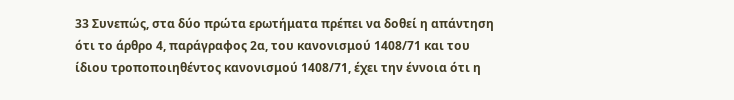33 Συνεπώς, στα δύο πρώτα ερωτήματα πρέπει να δοθεί η απάντηση ότι το άρθρο 4, παράγραφος 2α, του κανονισμού 1408/71 και του ίδιου τροποποιηθέντος κανονισμού 1408/71, έχει την έννοια ότι η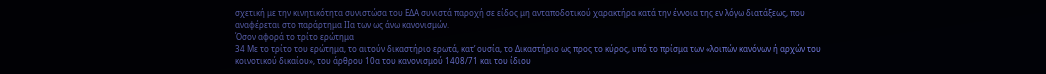σχετική με την κινητικότητα συνιστώσα του ΕΔΑ συνιστά παροχή σε είδος μη ανταποδοτικού χαρακτήρα κατά την έννοια της εν λόγω διατάξεως, που αναφέρεται στο παράρτημα ΙΙα των ως άνω κανονισμών.
Όσον αφορά το τρίτο ερώτημα
34 Με το τρίτο του ερώτημα, το αιτούν δικαστήριο ερωτά, κατ’ ουσία, το Δικαστήριο ως προς το κύρος, υπό το πρίσμα των «λοιπών κανόνων ή αρχών του κοινοτικού δικαίου», του άρθρου 10α του κανονισμού 1408/71 και του ίδιου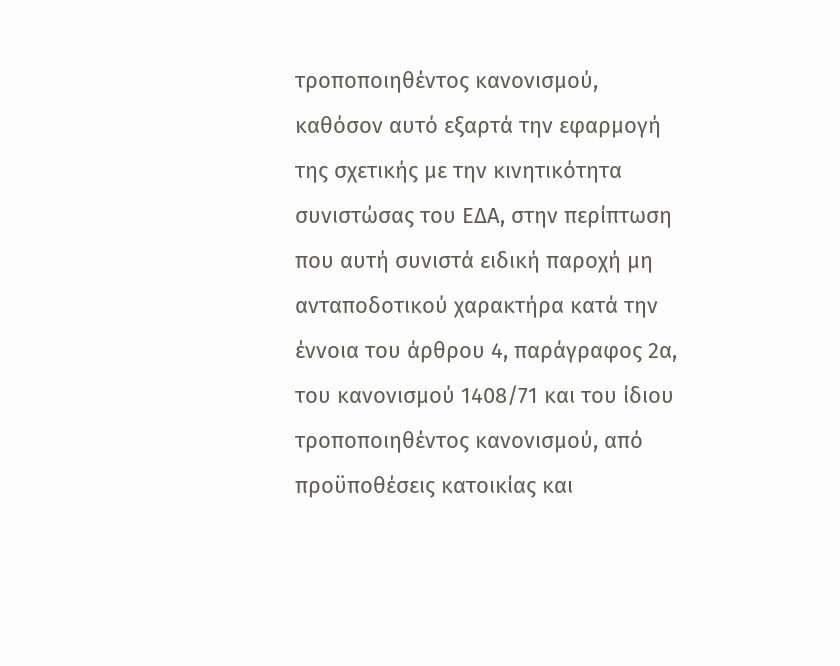τροποποιηθέντος κανονισμού, καθόσον αυτό εξαρτά την εφαρμογή της σχετικής με την κινητικότητα συνιστώσας του ΕΔΑ, στην περίπτωση που αυτή συνιστά ειδική παροχή μη ανταποδοτικού χαρακτήρα κατά την έννοια του άρθρου 4, παράγραφος 2α, του κανονισμού 1408/71 και του ίδιου τροποποιηθέντος κανονισμού, από προϋποθέσεις κατοικίας και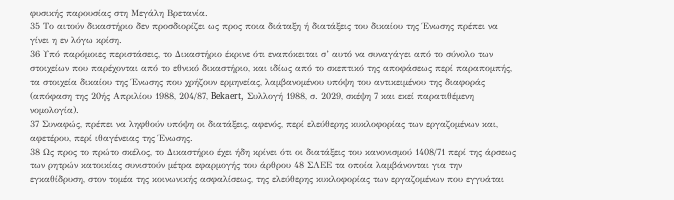φυσικής παρουσίας στη Μεγάλη Βρετανία.
35 Το αιτούν δικαστήριο δεν προσδιορίζει ως προς ποια διάταξη ή διατάξεις του δικαίου της Ένωσης πρέπει να γίνει η εν λόγω κρίση.
36 Υπό παρόμοιες περιστάσεις, το Δικαστήριο έκρινε ότι εναπόκειται σ’ αυτό να συναγάγει από το σύνολο των στοιχείων που παρέχονται από το εθνικό δικαστήριο, και ιδίως από το σκεπτικό της αποφάσεως περί παραπομπής, τα στοιχεία δικαίου της Ένωσης που χρήζουν ερμηνείας, λαμβανομένου υπόψη του αντικειμένου της διαφοράς (απόφαση της 20ής Απριλίου 1988, 204/87, Bekaert, Συλλογή 1988, σ. 2029, σκέψη 7 και εκεί παρατιθέμενη νομολογία).
37 Συναφώς, πρέπει να ληφθούν υπόψη οι διατάξεις, αφενός, περί ελεύθερης κυκλοφορίας των εργαζομένων και, αφετέρου, περί ιθαγένειας της Ένωσης.
38 Ως προς το πρώτο σκέλος, το Δικαστήριο έχει ήδη κρίνει ότι οι διατάξεις του κανονισμού 1408/71 περί της άρσεως των ρητρών κατοικίας συνιστούν μέτρα εφαρμογής του άρθρου 48 ΣΛΕΕ τα οποία λαμβάνονται για την εγκαθίδρυση, στον τομέα της κοινωνικής ασφαλίσεως, της ελεύθερης κυκλοφορίας των εργαζομένων που εγγυάται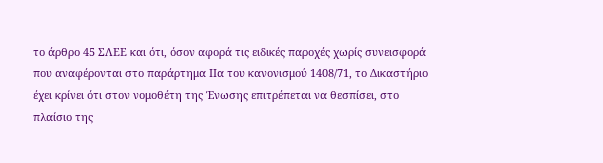το άρθρο 45 ΣΛΕΕ και ότι, όσον αφορά τις ειδικές παροχές χωρίς συνεισφορά που αναφέρονται στο παράρτημα IIα του κανονισμού 1408/71, το Δικαστήριο έχει κρίνει ότι στον νομοθέτη της Ένωσης επιτρέπεται να θεσπίσει, στο πλαίσιο της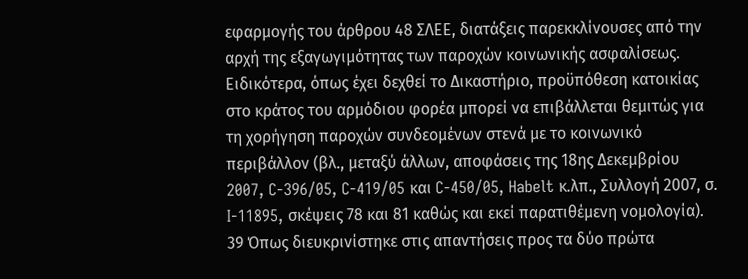εφαρμογής του άρθρου 48 ΣΛΕΕ, διατάξεις παρεκκλίνουσες από την αρχή της εξαγωγιμότητας των παροχών κοινωνικής ασφαλίσεως. Ειδικότερα, όπως έχει δεχθεί το Δικαστήριο, προϋπόθεση κατοικίας στο κράτος του αρμόδιου φορέα μπορεί να επιβάλλεται θεμιτώς για τη χορήγηση παροχών συνδεομένων στενά με το κοινωνικό περιβάλλον (βλ., μεταξύ άλλων, αποφάσεις της 18ης Δεκεμβρίου 2007, C‑396/05, C-419/05 και C-450/05, Habelt κ.λπ., Συλλογή 2007, σ. I-11895, σκέψεις 78 και 81 καθώς και εκεί παρατιθέμενη νομολογία).
39 Όπως διευκρινίστηκε στις απαντήσεις προς τα δύο πρώτα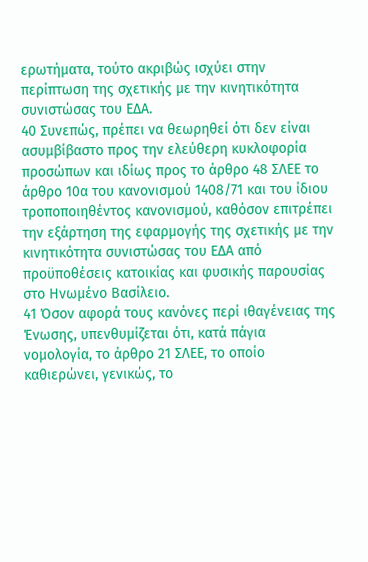ερωτήματα, τούτο ακριβώς ισχύει στην περίπτωση της σχετικής με την κινητικότητα συνιστώσας του ΕΔΑ.
40 Συνεπώς, πρέπει να θεωρηθεί ότι δεν είναι ασυμβίβαστο προς την ελεύθερη κυκλοφορία προσώπων και ιδίως προς το άρθρο 48 ΣΛΕΕ το άρθρο 10α του κανονισμού 1408/71 και του ίδιου τροποποιηθέντος κανονισμού, καθόσον επιτρέπει την εξάρτηση της εφαρμογής της σχετικής με την κινητικότητα συνιστώσας του ΕΔΑ από προϋποθέσεις κατοικίας και φυσικής παρουσίας στο Ηνωμένο Βασίλειο.
41 Όσον αφορά τους κανόνες περί ιθαγένειας της Ένωσης, υπενθυμίζεται ότι, κατά πάγια νομολογία, το άρθρο 21 ΣΛΕΕ, το οποίο καθιερώνει, γενικώς, το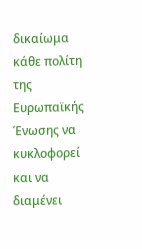δικαίωμα κάθε πολίτη της Ευρωπαϊκής Ένωσης να κυκλοφορεί και να διαμένει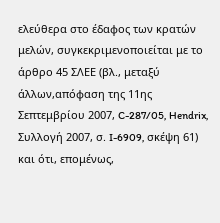ελεύθερα στο έδαφος των κρατών μελών, συγκεκριμενοποιείται με το άρθρο 45 ΣΛΕΕ (βλ., μεταξύ άλλων,απόφαση της 11ης Σεπτεμβρίου 2007, C-287/05, Hendrix, Συλλογή 2007, σ. I-6909, σκέψη 61) και ότι, επομένως,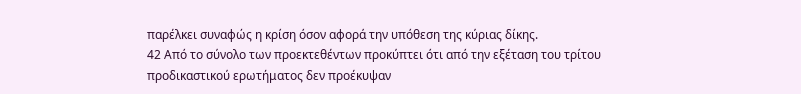παρέλκει συναφώς η κρίση όσον αφορά την υπόθεση της κύριας δίκης.
42 Από το σύνολο των προεκτεθέντων προκύπτει ότι από την εξέταση του τρίτου προδικαστικού ερωτήματος δεν προέκυψαν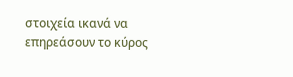στοιχεία ικανά να επηρεάσουν το κύρος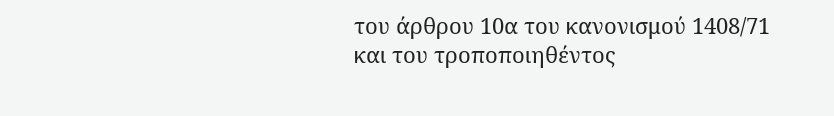του άρθρου 10α του κανονισμού 1408/71 και του τροποποιηθέντος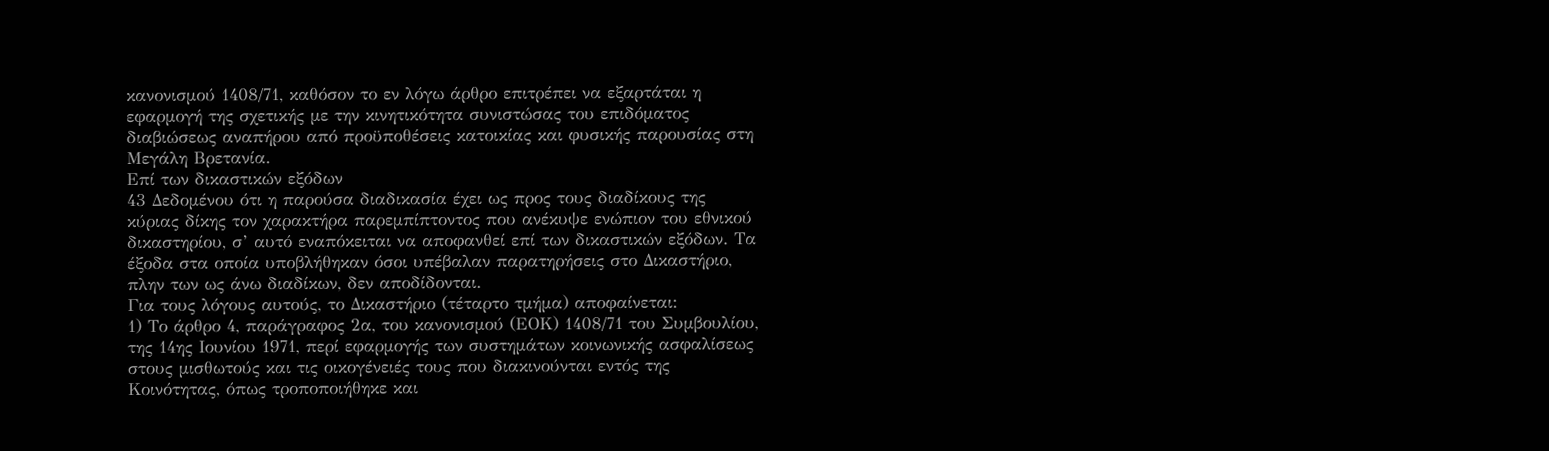κανονισμού 1408/71, καθόσον το εν λόγω άρθρο επιτρέπει να εξαρτάται η εφαρμογή της σχετικής με την κινητικότητα συνιστώσας του επιδόματος διαβιώσεως αναπήρου από προϋποθέσεις κατοικίας και φυσικής παρουσίας στη Μεγάλη Βρετανία.
Επί των δικαστικών εξόδων
43 Δεδομένου ότι η παρούσα διαδικασία έχει ως προς τους διαδίκους της κύριας δίκης τον χαρακτήρα παρεμπίπτοντος που ανέκυψε ενώπιον του εθνικού δικαστηρίου, σ’ αυτό εναπόκειται να αποφανθεί επί των δικαστικών εξόδων. Τα έξοδα στα οποία υποβλήθηκαν όσοι υπέβαλαν παρατηρήσεις στο Δικαστήριο, πλην των ως άνω διαδίκων, δεν αποδίδονται.
Για τους λόγους αυτούς, το Δικαστήριο (τέταρτο τμήμα) αποφαίνεται:
1) Το άρθρο 4, παράγραφος 2α, του κανονισμού (ΕΟΚ) 1408/71 του Συμβουλίου, της 14ης Ιουνίου 1971, περί εφαρμογής των συστημάτων κοινωνικής ασφαλίσεως στους μισθωτούς και τις οικογένειές τους που διακινούνται εντός της Κοινότητας, όπως τροποποιήθηκε και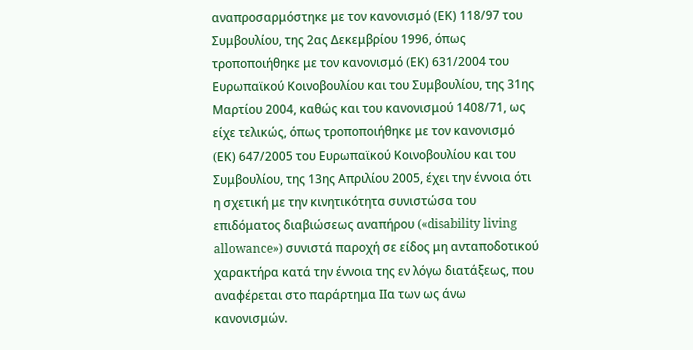αναπροσαρμόστηκε με τον κανονισμό (ΕΚ) 118/97 του Συμβουλίου, της 2ας Δεκεμβρίου 1996, όπως τροποποιήθηκε με τον κανονισμό (EΚ) 631/2004 του Ευρωπαϊκού Κοινοβουλίου και του Συμβουλίου, της 31ης Μαρτίου 2004, καθώς και του κανονισμού 1408/71, ως είχε τελικώς, όπως τροποποιήθηκε με τον κανονισμό (EΚ) 647/2005 του Ευρωπαϊκού Κοινοβουλίου και του Συμβουλίου, της 13ης Απριλίου 2005, έχει την έννοια ότι η σχετική με την κινητικότητα συνιστώσα του επιδόματος διαβιώσεως αναπήρου («disability living allowance») συνιστά παροχή σε είδος μη ανταποδοτικού χαρακτήρα κατά την έννοια της εν λόγω διατάξεως, που αναφέρεται στο παράρτημα ΙΙα των ως άνω κανονισμών.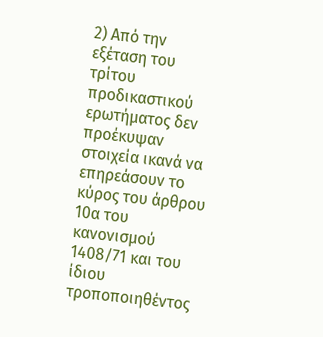2) Από την εξέταση του τρίτου προδικαστικού ερωτήματος δεν προέκυψαν στοιχεία ικανά να επηρεάσουν το κύρος του άρθρου 10α του κανονισμού 1408/71 και του ίδιου τροποποιηθέντος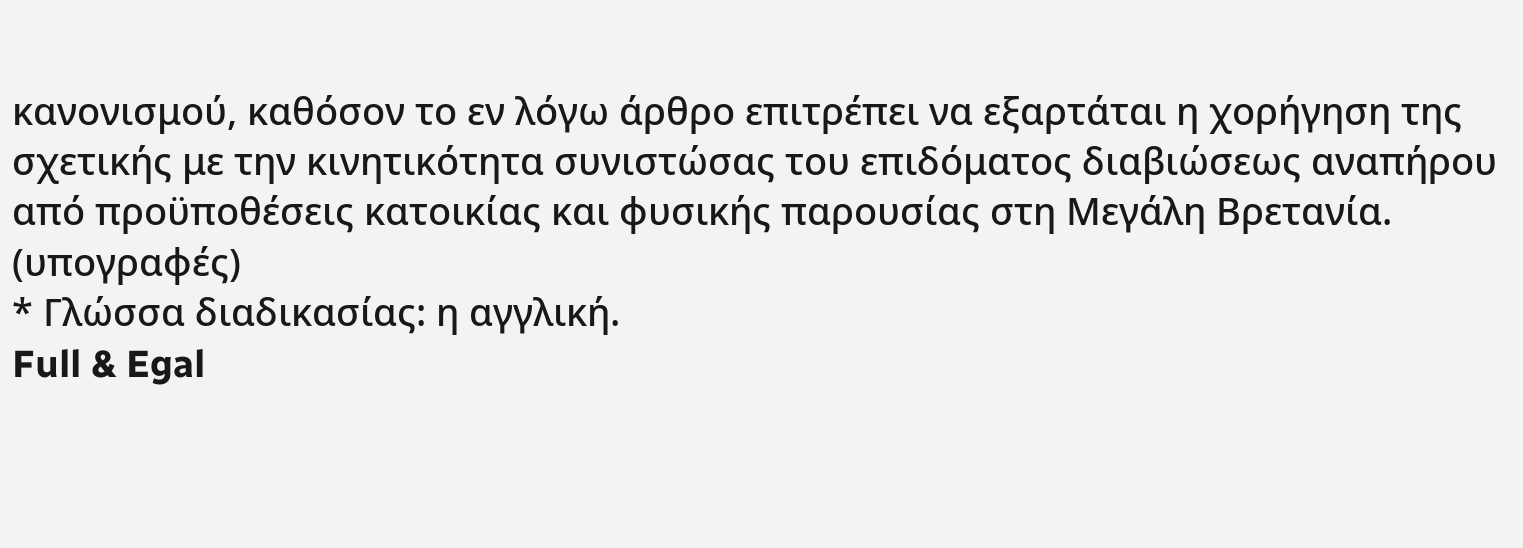κανονισμού, καθόσον το εν λόγω άρθρο επιτρέπει να εξαρτάται η χορήγηση της σχετικής με την κινητικότητα συνιστώσας του επιδόματος διαβιώσεως αναπήρου από προϋποθέσεις κατοικίας και φυσικής παρουσίας στη Μεγάλη Βρετανία.
(υπογραφές)
* Γλώσσα διαδικασίας: η αγγλική.
Full & Egal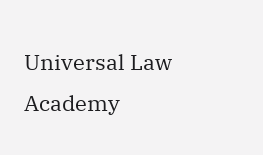Universal Law Academy